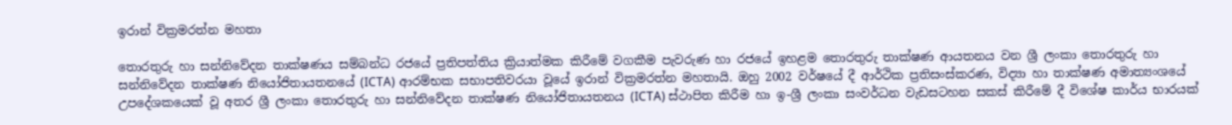ඉරාන් වික්‍රමරත්න මහතා

තොරතුරු හා සන්නිවේදන තාක්ෂණය සම්බන්ධ රජයේ ප්‍රතිපත්තිය ක්‍රියාත්මක කිරීමේ වගකීම පැවරුණ හා රජයේ ඉහළම තොරතුරු තාක්ෂණ ආයතනය වන ශ්‍රී ලංකා තොරතුරු හා සන්නිවේදන තාක්ෂණ නියෝජිතායතනයේ (ICTA) ආරම්භක සභාපතිවරයා වූයේ ඉරාන් වික්‍රමරත්න මහතායි. ඔහු 2002 වර්ෂයේ දී ආර්ථික ප්‍රතිසංස්කරණ, විද්‍යා හා තාක්ෂණ අමාත්‍යංශයේ උපදේශකයෙක් වූ අතර ශ්‍රී ලංකා තොරතුරු හා සන්නිවේදන තාක්ෂණ නියෝජිතායතනය (ICTA) ස්ථාපිත කිරීම හා ඉ-ශ්‍රී ලංකා සංවර්ධන වැඩසටහන සකස් කිරීමේ දී විශේෂ කාර්ය භාරයක්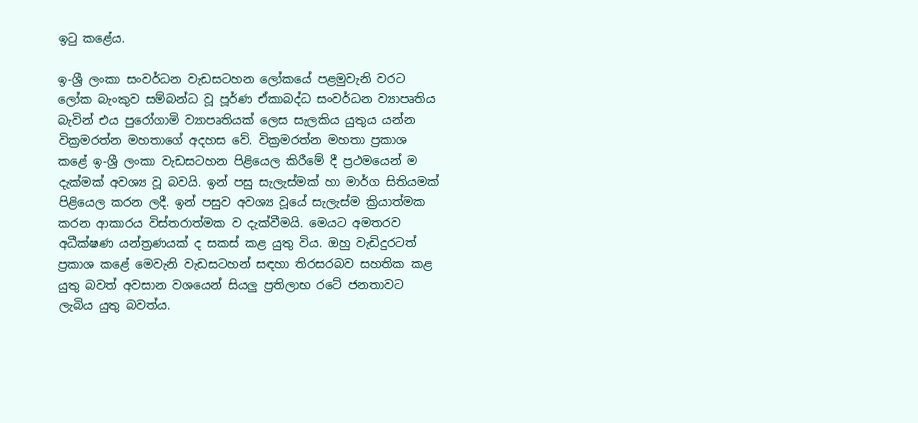ඉටු කළේය.

ඉ-ශ්‍රී ලංකා සංවර්ධන වැඩසටහන ලෝකයේ පළමුවැනි වරට ලෝක බැංකුව සම්බන්ධ වූ පූර්ණ ඒකාබද්ධ සංවර්ධන ව්‍යාපෘතිය බැවින් එය පුරෝගාමි ව්‍යාපෘතියක් ලෙස සැලකිය යුතුය යන්න වික්‍රමරත්න මහතාගේ අදහස වේ. වික්‍රමරත්න මහතා ප්‍රකාශ කළේ ඉ-ශ්‍රී ලංකා වැඩසටහන පිළියෙල කිරීමේ දී ප්‍රථමයෙන් ම දැක්මක් අවශ්‍ය වූ බවයි. ඉන් පසු සැලැස්මක් හා මාර්ග සිතියමක් පිළියෙල කරන ලදී. ඉන් පසුව අවශ්‍ය වූයේ සැලැස්ම ක්‍රියාත්මක කරන ආකාරය විස්තරාත්මක ව දැක්වීමයි. මෙයට අමතරව අධීක්ෂණ යන්ත්‍රණයක් ද සකස් කළ යුතු විය. ඔහු වැඩිදුරටත් ප්‍රකාශ කළේ මෙවැනි වැඩසටහන් සඳහා තිරසරබව සහතික කළ යුතු බවත් අවසාන වශයෙන් සියලු ප්‍රතිලාභ රටේ ජනතාවට ලැබිය යුතු බවත්ය.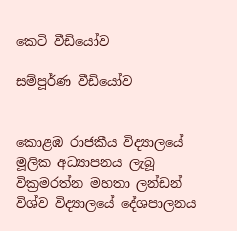කෙටි වීඩියෝව

සම්පූර්ණ වීඩියෝව


කොළඹ රාජකීය විද්‍යාලයේ මූලික අධ්‍යාපනය ලැබූ වික්‍රමරත්න මහතා ලන්ඩන් විශ්ව විද්‍යාලයේ දේශපාලනය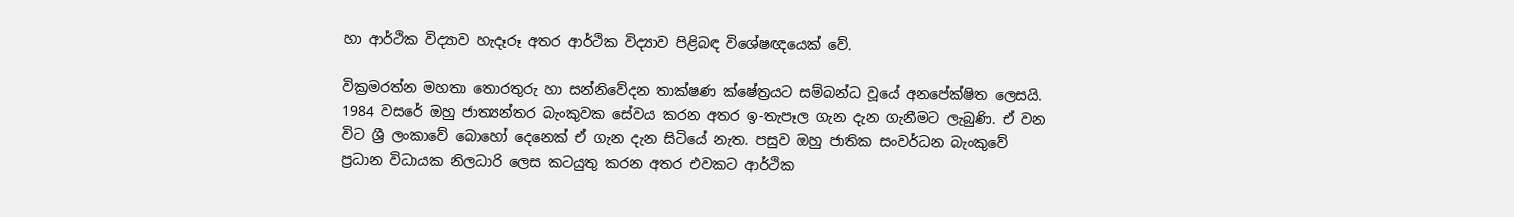හා ආර්ථික විද්‍යාව හැදෑරූ අතර ආර්ථික විද්‍යාව පිළිබඳ විශේෂඥයෙක් වේ.

වික්‍රමරත්න මහතා තොරතුරු හා සන්නිවේදන තාක්ෂණ ක්ෂේත්‍රයට සම්බන්ධ වූයේ අනපේක්ෂිත ලෙසයි. 1984 වසරේ ඔහු ජාත්‍යන්තර බැංකුවක සේවය කරන අතර ඉ-තැපෑල ගැන දැන ගැනීමට ලැබුණි. ඒ වන විට ශ්‍රී ලංකාවේ බොහෝ දෙනෙක් ඒ ගැන දැන සිටියේ නැත. පසුව ඔහු ජාතික සංවර්ධන බැංකුවේ ප්‍රධාන විධායක නිලධාරි ලෙස කටයුතු කරන අතර එවකට ආර්ථික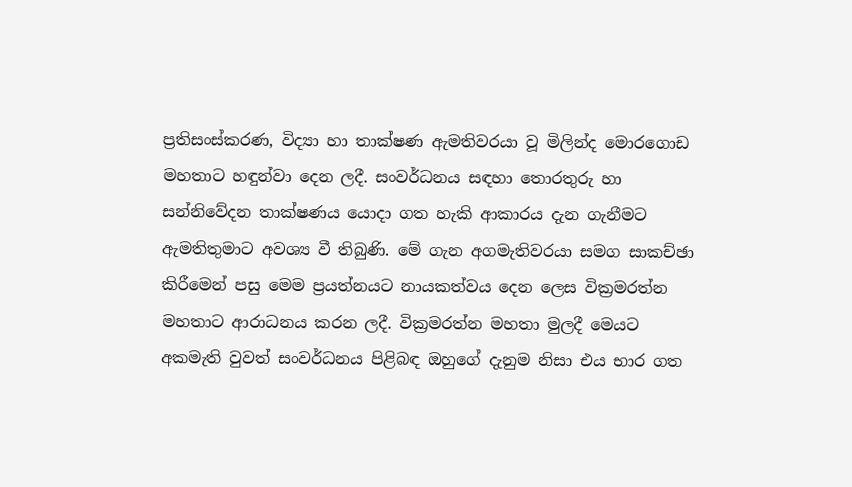ප්‍රතිසංස්කරණ, විද්‍යා හා තාක්ෂණ ඇමතිවරයා වූ මිලින්ද මොරගොඩ මහතාට හඳුන්වා දෙන ලදී. සංවර්ධනය සඳහා තොරතුරු හා සන්නිවේදන තාක්ෂණය යොදා ගත හැකි ආකාරය දැන ගැනීමට ඇමතිතුමාට අවශ්‍ය වී තිබුණි. මේ ගැන අගමැතිවරයා සමග සාකච්ඡා කිරීමෙන් පසු මෙම ප්‍රයත්නයට නායකත්වය දෙන ලෙස වික්‍රමරත්න මහතාට ආරාධනය කරන ලදී. වික්‍රමරත්න මහතා මුලදී මෙයට අකමැති වුවත් සංවර්ධනය පිළිබඳ ඔහුගේ දැනුම නිසා එය භාර ගත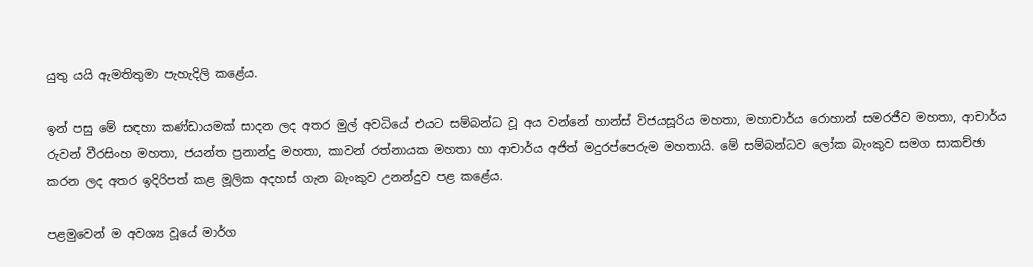යුතු යයි ඇමතිතුමා පැහැදිලි කළේය.

ඉන් පසු මේ සඳහා කණ්ඩායමක් සාදන ලද අතර මුල් අවධියේ එයට සම්බන්ධ වූ අය වන්නේ හාන්ස් විජයසූරිය මහතා, මහාචාර්ය රොහාන් සමරජීව මහතා, ආචාර්ය රුවන් වීරසිංහ මහතා, ජයන්ත ප්‍රනාන්දු මහතා, කාවන් රත්නායක මහතා හා ආචාර්ය අජිත් මදුරප්පෙරුම මහතායි. මේ සම්බන්ධව ලෝක බැංකුව සමග සාකච්ඡා කරන ලද අතර ඉදිරිපත් කළ මූලික අදහස් ගැන බැංකුව උනන්දුව පළ කළේය.

පළමුවෙන් ම අවශ්‍ය වූයේ මාර්ග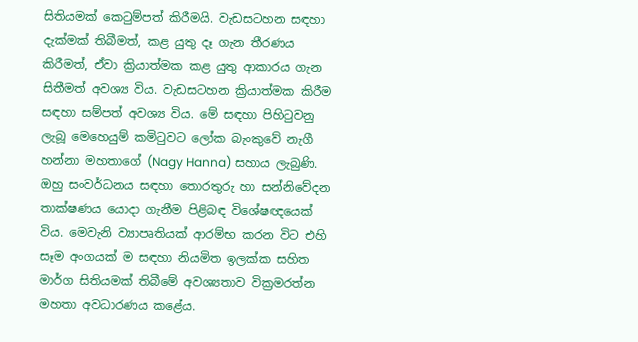සිතියමක් කෙටුම්පත් කිරීමයි. වැඩසටහන සඳහා දැක්මක් තිබීමත්, කළ යුතු දෑ ගැන තීරණය කිරීමත්, ඒවා ක්‍රියාත්මක කළ යුතු ආකාරය ගැන සිතීමත් අවශ්‍ය විය. වැඩසටහන ක්‍රියාත්මක කිරීම සඳහා සම්පත් අවශ්‍ය විය. මේ සඳහා පිහිටුවනු ලැබූ මෙහෙයුම් කමිටුවට ලෝක බැංකුවේ නැගී හන්නා මහතාගේ (Nagy Hanna) සහාය ලැබුණි. ඔහු සංවර්ධනය සඳහා තොරතුරු හා සන්නිවේදන තාක්ෂණය යොදා ගැනීම පිළිබඳ විශේෂඥයෙක් විය. මෙවැනි ව්‍යාපෘතියක් ආරම්භ කරන විට එහි සෑම අංගයක් ම සඳහා නියමිත ඉලක්ක සහිත මාර්ග සිතියමක් තිබීමේ අවශ්‍යතාව වික්‍රමරත්න මහතා අවධාරණය කළේය.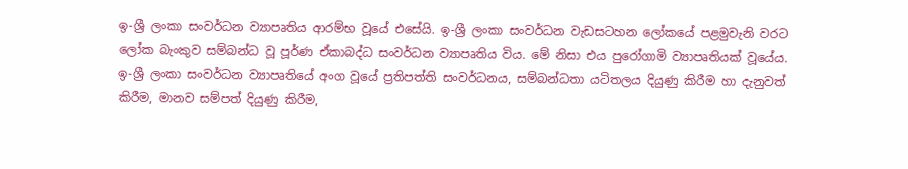ඉ-ශ්‍රී ලංකා සංවර්ධන ව්‍යාපෘතිය ආරම්භ වූයේ එසේයි. ඉ-ශ්‍රී ලංකා සංවර්ධන වැඩසටහන ලෝකයේ පළමුවැනි වරට ලෝක බැංකුව සම්බන්ධ වූ පූර්ණ ඒකාබද්ධ සංවර්ධන ව්‍යාපෘතිය විය. මේ නිසා එය පුරෝගාමි ව්‍යාපෘතියක් වූයේය. ඉ-ශ්‍රී ලංකා සංවර්ධන ව්‍යාපෘතියේ අංග වූයේ ප්‍රතිපත්ති සංවර්ධනය, සම්බන්ධතා යටිතලය දියුණු කිරීම හා දැනුවත් කිරීම, මානව සම්පත් දියුණු කිරීම,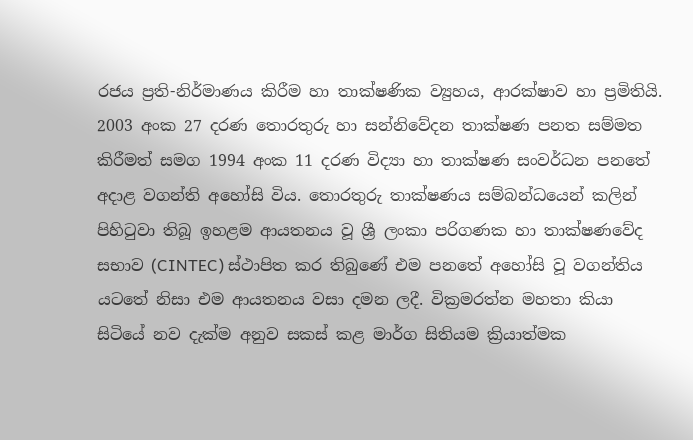රජය ප්‍රති-නිර්මාණය කිරීම හා තාක්ෂණික ව්‍යුහය, ආරක්ෂාව හා ප්‍රමිතියි.
2003 අංක 27 දරණ තොරතුරු හා සන්නිවේදන තාක්ෂණ පනත සම්මත කිරීමත් සමග 1994 අංක 11 දරණ විද්‍යා හා තාක්ෂණ සංවර්ධන පනතේ අදාළ වගන්ති අහෝසි විය. තොරතුරු තාක්ෂණය සම්බන්ධයෙන් කලින් පිහිටුවා තිබූ ඉහළම ආයතනය වූ ශ්‍රී ලංකා පරිගණක හා තාක්ෂණවේද සභාව (CINTEC) ස්ථාපිත කර තිබුණේ එම පනතේ අහෝසි වූ වගන්තිය යටතේ නිසා එම ආයතනය වසා දමන ලදී. වික්‍රමරත්න මහතා කියා සිටියේ නව දැක්ම අනුව සකස් කළ මාර්ග සිතියම ක්‍රියාත්මක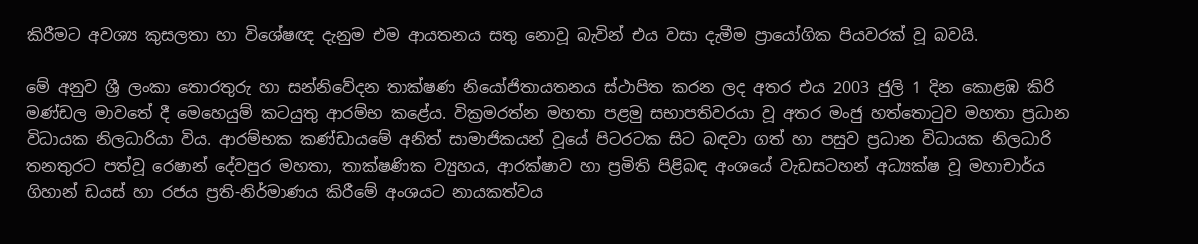කිරීමට අවශ්‍ය කුසලතා හා විශේෂඥ දැනුම එම ආයතනය සතු නොවූ බැවින් එය වසා දැමීම ප්‍රායෝගික පියවරක් වූ බවයි.

මේ අනුව ශ්‍රී ලංකා තොරතුරු හා සන්නිවේදන තාක්ෂණ නියෝජිතායතනය ස්ථාපිත කරන ලද අතර එය 2003 ජුලි 1 දින කොළඹ කිරි මණ්ඩල මාවතේ දී මෙහෙයුම් කටයුතු ආරම්භ කළේය. වික්‍රමරත්න මහතා පළමු සභාපතිවරයා වූ අතර මංජු හත්තොටුව මහතා ප්‍රධාන විධායක නිලධාරියා විය. ආරම්භක කණ්ඩායමේ අනිත් සාමාජිකයන් වූයේ පිටරටක සිට බඳවා ගත් හා පසුව ප්‍රධාන විධායක නිලධාරි තනතුරට පත්වූ රෙෂාන් දේවපුර මහතා, තාක්ෂණික ව්‍යුහය, ආරක්ෂාව හා ප්‍රමිති පිළිබඳ අංශයේ වැඩසටහන් අධ්‍යක්ෂ වූ මහාචාර්ය ගිහාන් ඩයස් හා රජය ප්‍රති-නිර්මාණය කිරීමේ අංශයට නායකත්වය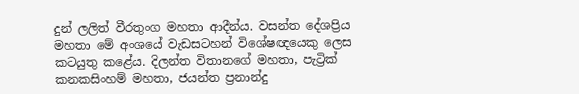දුන් ලලිත් වීරතුංග මහතා ආදීන්ය. වසන්ත දේශප්‍රිය මහතා මේ අංශයේ වැඩසටහන් විශේෂඥයෙකු ලෙස කටයුතු කළේය. දිලන්ත විතානගේ මහතා, පැට්‍රික් කනකසිංහම් මහතා, ජයන්ත ප්‍රනාන්දු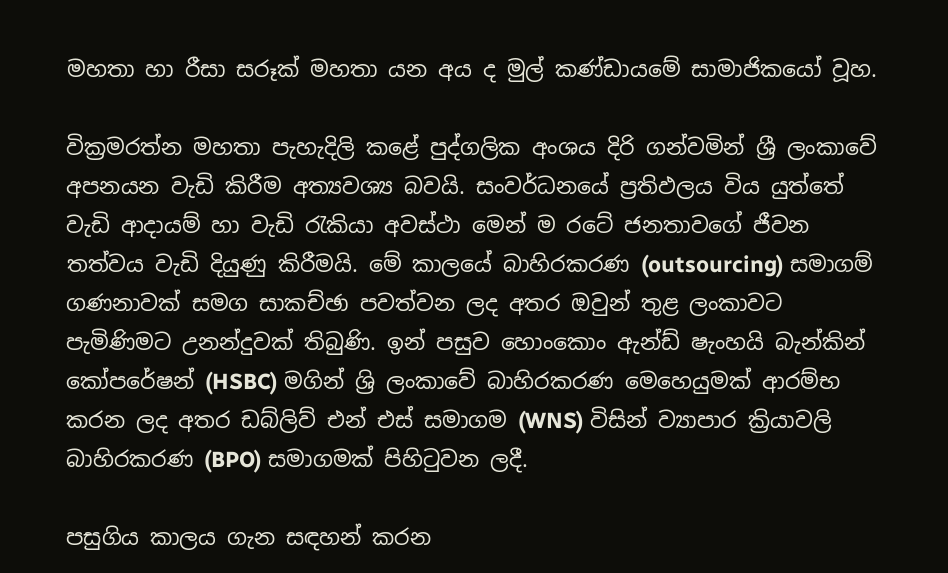මහතා හා රීසා සරූක් මහතා යන අය ද මුල් කණ්ඩායමේ සාමාජිකයෝ වූහ.

වික්‍රමරත්න මහතා පැහැදිලි කළේ පුද්ගලික අංශය දිරි ගන්වමින් ශ්‍රී ලංකාවේ අපනයන වැඩි කිරීම අත්‍යවශ්‍ය බවයි. සංවර්ධනයේ ප්‍රතිඵලය විය යුත්තේ වැඩි ආදායම් හා වැඩි රැකියා අවස්ථා මෙන් ම රටේ ජනතාවගේ ජීවන තත්වය වැඩි දියුණු කිරීමයි. මේ කාලයේ බාහිරකරණ (outsourcing) සමාගම් ගණනාවක් සමග සාකච්ඡා පවත්වන ලද අතර ඔවුන් තුළ ලංකාවට පැමිණිමට උනන්දුවක් තිබුණි. ඉන් පසුව හොංකොං ඇන්ඩ් ෂැංහයි බැන්කින් කෝපරේෂන් (HSBC) මගින් ශ්‍රි ලංකාවේ බාහිරකරණ මෙහෙයුමක් ආරම්භ කරන ලද අතර ඩබ්ලිව් එන් එස් සමාගම (WNS) විසින් ව්‍යාපාර ක්‍රියාවලි බාහිරකරණ (BPO) සමාගමක් පිහිටුවන ලදී.

පසුගිය කාලය ගැන සඳහන් කරන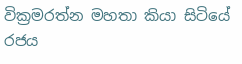වික්‍රමරත්න මහතා කියා සිටියේ රජය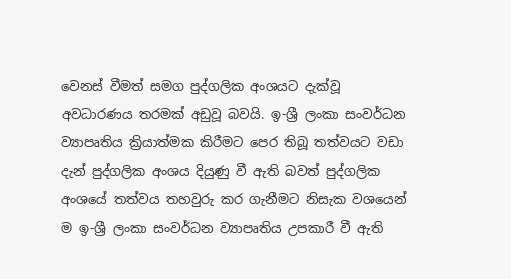වෙනස් වීමත් සමග පුද්ගලික අංශයට දැක්වූ අවධාරණය තරමක් අඩුවූ බවයි. ඉ-ශ්‍රී ලංකා සංවර්ධන ව්‍යාපෘතිය ක්‍රියාත්මක කිරීමට පෙර තිබූ තත්වයට වඩා දැන් පුද්ගලික අංශය දියුණු වී ඇති බවත් පුද්ගලික අංශයේ තත්වය තහවුරු කර ගැනීමට නිසැක වශයෙන් ම ඉ-ශ්‍රී ලංකා සංවර්ධන ව්‍යාපෘතිය උපකාරී වී ඇති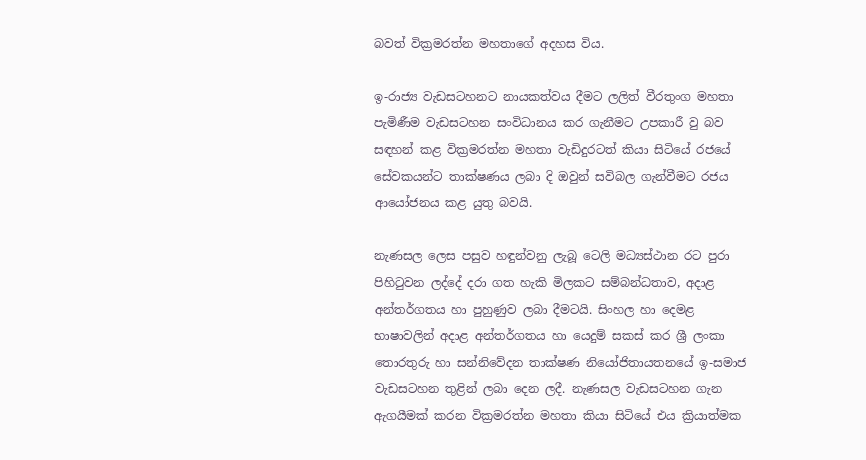බවත් වික්‍රමරත්න මහතාගේ අදහස විය.

ඉ-රාජ්‍ය වැඩසටහනට නායකත්වය දීමට ලලිත් වීරතුංග මහතා පැමිණීම වැඩසටහන සංවිධානය කර ගැනීමට උපකාරී වු බව සඳහන් කළ වික්‍රමරත්න මහතා වැඩිදුරටත් කියා සිටියේ රජයේ සේවකයන්ට තාක්ෂණය ලබා දි ඔවුන් සවිබල ගැන්වීමට රජය ආයෝජනය කළ යුතු බවයි.

නැණසල ලෙස පසුව හඳුන්වනු ලැබූ ටෙලි මධ්‍යස්ථාන රට පුරා පිහිටුවන ලද්දේ දරා ගත හැකි මිලකට සම්බන්ධතාව, අදාළ අන්තර්ගතය හා පුහුණුව ලබා දීමටයි. සිංහල හා දෙමළ භාෂාවලින් අදාළ අන්තර්ගතය හා යෙදුම් සකස් කර ශ්‍රී ලංකා තොරතුරු හා සන්නිවේදන තාක්ෂණ නියෝජිතායතනයේ ඉ-සමාජ වැඩසටහන තුළින් ලබා දෙන ලදී. නැණසල වැඩසටහන ගැන ඇගයීමක් කරන වික්‍රමරත්න මහතා කියා සිටියේ එය ක්‍රියාත්මක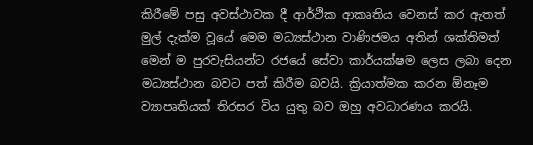කිරීමේ පසු අවස්ථාවක දී ආර්ථික ආකෘතිය වෙනස් කර ඇතත් මුල් දැක්ම වූයේ මෙම මධ්‍යස්ථාන වාණිජමය අතින් ශක්තිමත් මෙන් ම පුරවැසියන්ට රජයේ සේවා කාර්යක්ෂම ලෙස ලබා දෙන මධ්‍යස්ථාන බවට පත් කිරීම බවයි. ක්‍රියාත්මක කරන ඕනෑම ව්‍යාපෘතියක් තිරසර විය යුතු බව ඔහු අවධාරණය කරයි.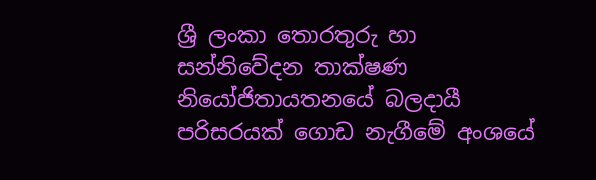ශ්‍රී ලංකා තොරතුරු හා සන්නිවේදන තාක්ෂණ නියෝජිතායතනයේ බලදායී පරිසරයක් ගොඩ නැගීමේ අංශයේ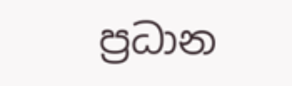ප්‍රධාන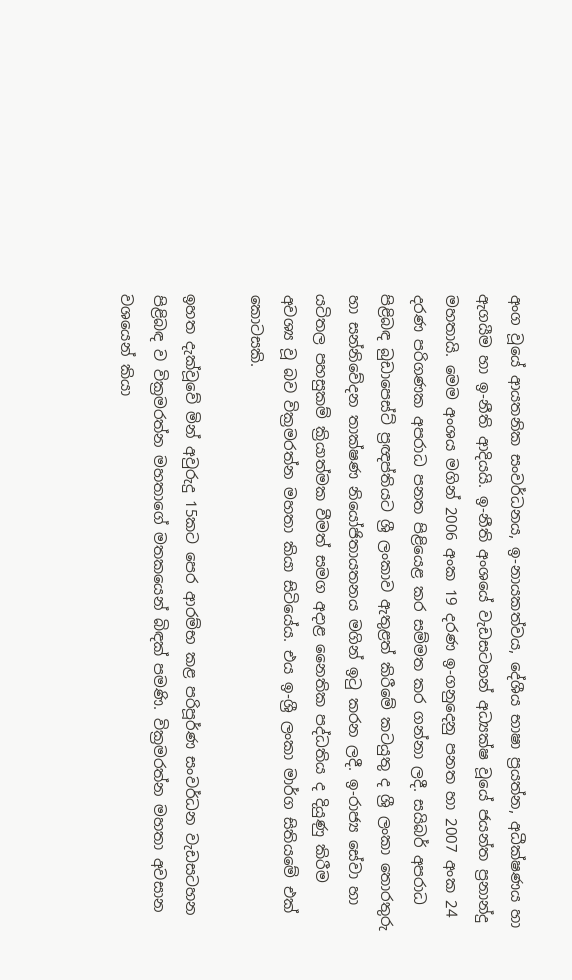අංග වූයේ ආයතනික සංවර්ධනය, ඉ-නායකත්වය, දේශීය භාෂා ප්‍රයත්න, අධීක්ෂණය හා ඇගයීම හා ඉ-නීති ආදියයි. ඉ-නීති අංශයේ වැඩසටහන් අධ්‍යක්ෂ වූයේ ජයන්ත ප්‍රනාන්දු මහතායි. මෙම අංශය මගින් 2006 අංක 19 දරණ ඉ-ගනුදෙනු පනත හා 2007 අංක 24 දරණ පරිගණක අපරාධ පනත පිළියෙළ කර සම්මත කර ගන්නා ලදී. සයිබර් අපරාධ පිළිබඳ බුඩාපෙස්ට් ප්‍රඥප්තියට ශ්‍රී ලංකාව ඇතුළත් කිරීමේ කටයුතු ද ශ්‍රී ලංකා තොරතුරු හා සන්නිවේදන තාක්ෂණ නියෝජිතායතනය මගින් ඉටු කරන ලදී. ඉ-රාජ්‍ය සේවා හා යටිතල පහසුකම් ක්‍රියාත්මක වීමත් සමග අදාළ නෛතික පද්ධතිය ද දියුණු කිරීම අවශ්‍ය වූ බව වික්‍රමරත්න මහතා කියා සිටියේය. එය ඉ-ශ්‍රී ලංකා මාර්ග සිතියමේ එක් කොටසකි.

ඉහත දැක්වූවේ මින් අවුරුදු 15කට පෙර ආරම්භ කළ පරිපූර්ණ සංවර්ධන වැඩසටහන පිළිබඳ ව වික්‍රමරත්න මහතාගේ මතකයෙන් බිඳක් පමණි. වික්‍රමරත්න මහතා අවසාන වශයෙන් කියා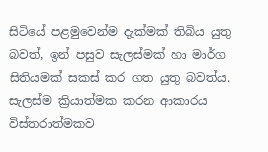සිටියේ පළමුවෙන්ම දැක්මක් තිබිය යුතු බවත්, ඉන් පසුව සැලස්මක් හා මාර්ග සිතියමක් සකස් කර ගත යුතු බවත්ය. සැලස්ම ක්‍රියාත්මක කරන ආකාරය විස්තරාත්මකව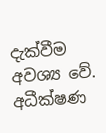දැක්වීම අවශ්‍ය වේ. අධීක්ෂණ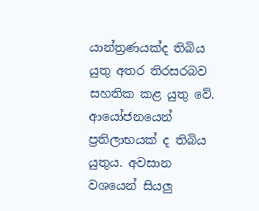යාන්ත්‍රණයක්ද තිබිය යුතු අතර තිරසරබව සහතික කළ යුතු වේ. ආයෝජනයෙන් ප්‍රතිලාභයක් ද තිබිය යුතුය. අවසාන වශයෙන් සියලු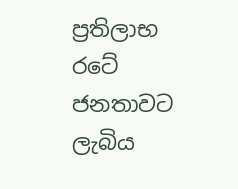ප්‍රතිලාභ රටේ ජනතාවට ලැබිය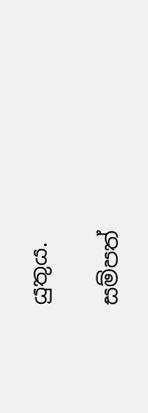යුතුය.

සම්පත්